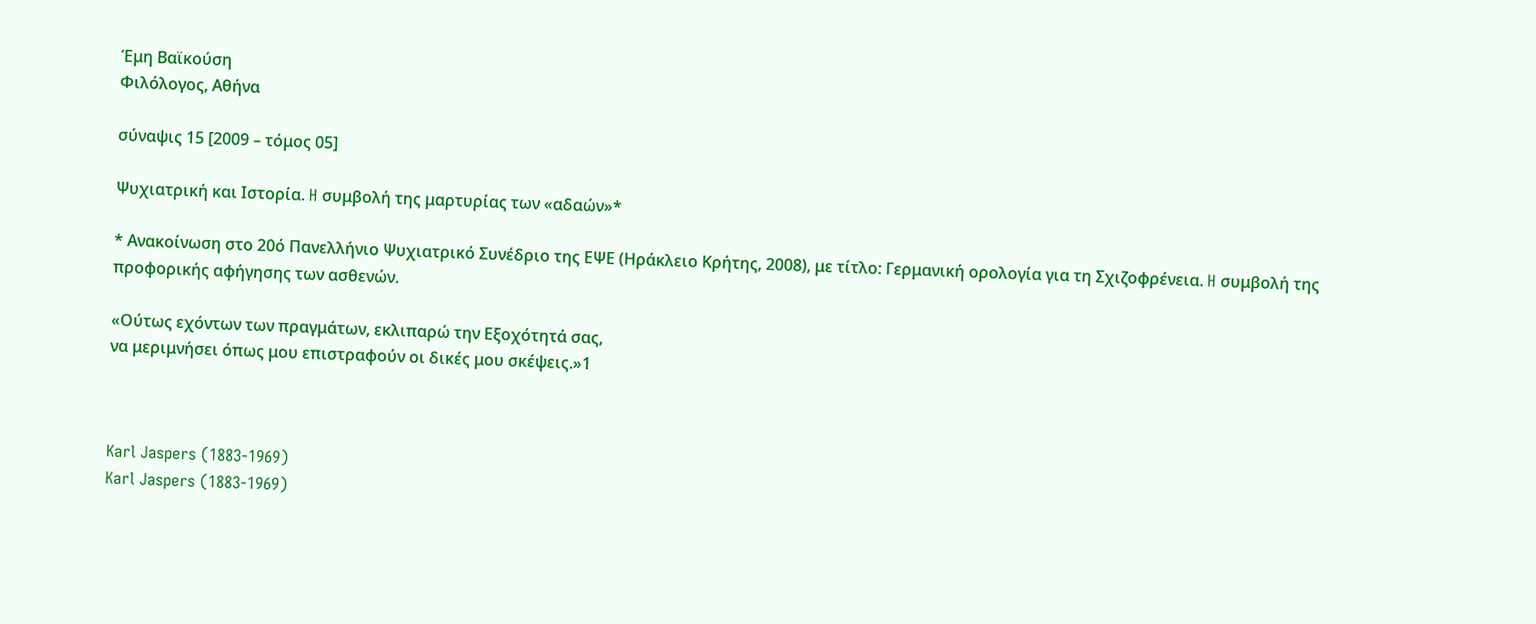Έμη Βαϊκούση
Φιλόλογος, Αθήνα

σύναψις 15 [2009 – τόμος 05]

Ψυχιατρική και Ιστορία. H συμβολή της μαρτυρίας των «αδαών»*

* Ανακοίνωση στο 20ό Πανελλήνιο Ψυχιατρικό Συνέδριο της ΕΨΕ (Ηράκλειο Κρήτης, 2008), με τίτλο: Γερμανική ορολογία για τη Σχιζοφρένεια. H συμβολή της προφορικής αφήγησης των ασθενών.

«Ούτως εχόντων των πραγμάτων, εκλιπαρώ την Εξοχότητά σας,
να μεριμνήσει όπως μου επιστραφούν οι δικές μου σκέψεις.»1



Karl Jaspers (1883-1969)
Karl Jaspers (1883-1969)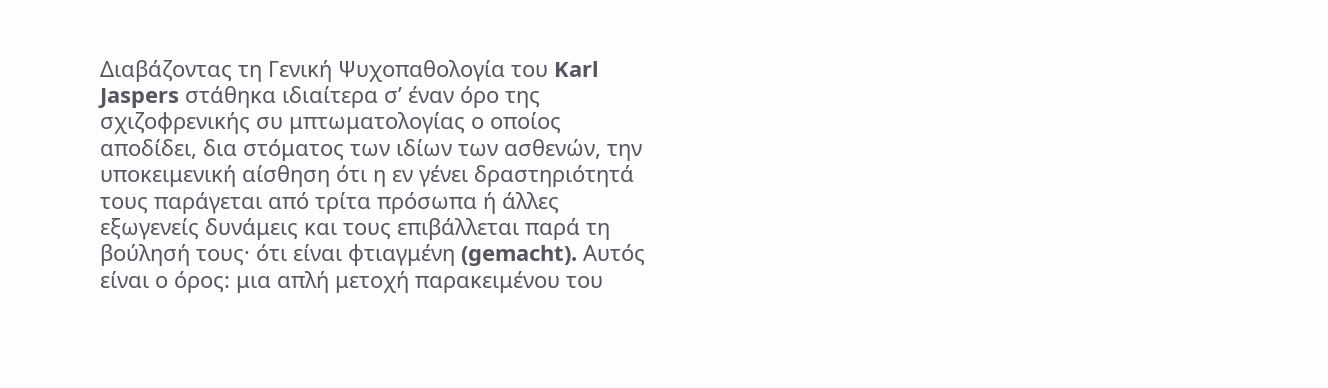Διαβάζοντας τη Γενική Ψυχοπαθολογία του Karl Jaspers στάθηκα ιδιαίτερα σ’ έναν όρο της σχιζοφρενικής συ μπτωματολογίας ο οποίος αποδίδει, δια στόματος των ιδίων των ασθενών, την υποκειμενική αίσθηση ότι η εν γένει δραστηριότητά τους παράγεται από τρίτα πρόσωπα ή άλλες εξωγενείς δυνάμεις και τους επιβάλλεται παρά τη βούλησή τους· ότι είναι φτιαγμένη (gemacht). Αυτός είναι ο όρος: μια απλή μετοχή παρακειμένου του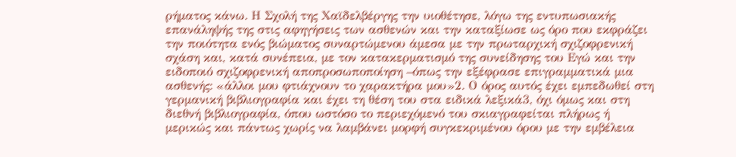ρήματος κάνω. Η Σχολή της Χαϊδελβέργης την υιοθέτησε, λόγω της εντυπωσιακής επανάληψής της στις αφηγήσεις των ασθενών και την καταξίωσε ως όρο που εκφράζει την ποιότητα ενός βιώματος συναρτώμενου άμεσα με την πρωταρχική σχιζοφρενική σχάση και, κατά συνέπεια, με τον κατακερματισμό της συνείδησης του Εγώ και την ειδοποιό σχιζοφρενική αποπροσωποποίηση –όπως την εξέφρασε επιγραμματικά μια ασθενής: «άλλοι μου φτιάχνουν το χαρακτήρα μου»2. Ο όρος αυτός έχει εμπεδωθεί στη γερμανική βιβλιογραφία και έχει τη θέση του στα ειδικά λεξικά3, όχι όμως και στη διεθνή βιβλιογραφία, όπου ωστόσο το περιεχόμενό του σκιαγραφείται πλήρως ή μερικώς και πάντως χωρίς να λαμβάνει μορφή συγκεκριμένου όρου με την εμβέλεια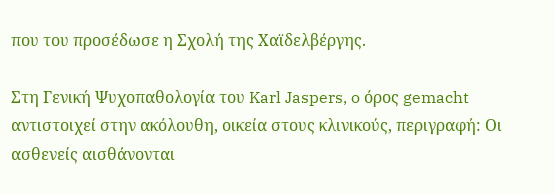που του προσέδωσε η Σχολή της Χαϊδελβέργης.

Στη Γενική Ψυχοπαθολογία του Karl Jaspers, o όρος gemacht αντιστοιχεί στην ακόλουθη, οικεία στους κλινικούς, περιγραφή: Οι ασθενείς αισθάνονται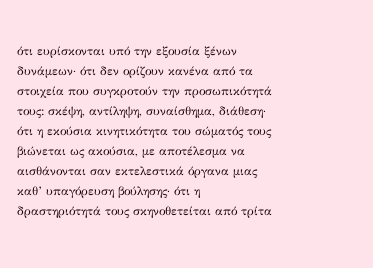ότι ευρίσκονται υπό την εξουσία ξένων δυνάμεων· ότι δεν ορίζουν κανένα από τα στοιχεία που συγκροτούν την προσωπικότητά τους: σκέψη, αντίληψη, συναίσθημα, διάθεση· ότι η εκούσια κινητικότητα του σώματός τους βιώνεται ως ακούσια, με αποτέλεσμα να αισθάνονται σαν εκτελεστικά όργανα μιας καθ’ υπαγόρευση βούλησης· ότι η δραστηριότητά τους σκηνοθετείται από τρίτα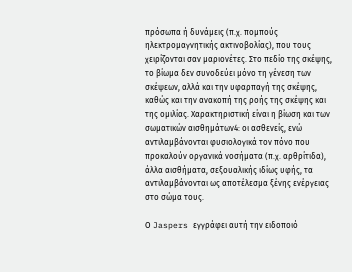πρόσωπα ή δυνάμεις (π.χ. πομπούς ηλεκτρομαγνητικής ακτινοβολίας), που τους χειρίζονται σαν μαριονέτες. Στο πεδίο της σκέψης, το βίωμα δεν συνοδεύει μόνο τη γένεση των σκέψεων, αλλά και την υφαρπαγή της σκέψης, καθώς και την ανακοπή της ροής της σκέψης και της ομιλίας. Χαρακτηριστική είναι η βίωση και των σωματικών αισθημάτων4: οι ασθενείς, ενώ αντιλαμβάνονται φυσιολογικά τον πόνο που προκαλούν οργανικά νοσήματα (π.χ. αρθρίτιδα), άλλα αισθήματα, σεξουαλικής ιδίως υφής, τα αντιλαμβάνονται ως αποτέλεσμα ξένης ενέργειας στο σώμα τους.

Ο Jaspers εγγράφει αυτή την ειδοποιό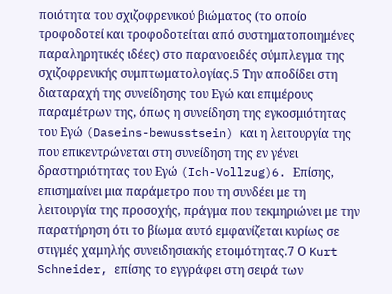ποιότητα του σχιζοφρενικού βιώματος (το οποίο τροφοδοτεί και τροφοδοτείται από συστηματοποιημένες παραληρητικές ιδέες) στο παρανοειδές σύμπλεγμα της σχιζοφρενικής συμπτωματολογίας.5 Την αποδίδει στη διαταραχή της συνείδησης του Εγώ και επιμέρους παραμέτρων της, όπως η συνείδηση της εγκοσμιότητας του Εγώ (Daseins-bewusstsein) και η λειτουργία της που επικεντρώνεται στη συνείδηση της εν γένει δραστηριότητας του Εγώ (Ich-Vollzug)6. Επίσης, επισημαίνει μια παράμετρο που τη συνδέει με τη λειτουργία της προσοχής, πράγμα που τεκμηριώνει με την παρατήρηση ότι το βίωμα αυτό εμφανίζεται κυρίως σε στιγμές χαμηλής συνειδησιακής ετοιμότητας.7 Ο Kurt Schneider, επίσης το εγγράφει στη σειρά των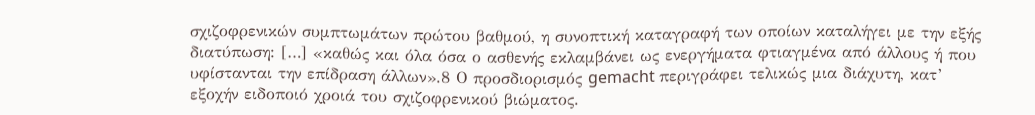σχιζοφρενικών συμπτωμάτων πρώτου βαθμού, η συνοπτική καταγραφή των οποίων καταλήγει με την εξής διατύπωση: […] «καθώς και όλα όσα ο ασθενής εκλαμβάνει ως ενεργήματα φτιαγμένα από άλλους ή που υφίστανται την επίδραση άλλων».8 Ο προσδιορισμός gemacht περιγράφει τελικώς μια διάχυτη, κατ’ εξοχήν ειδοποιό χροιά του σχιζοφρενικού βιώματος.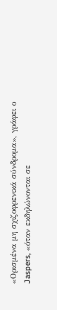«Ορισμένα μη σχιζοφρενικά σύνδρομα», γράφει ο Jaspers, «όταν εκδηλώνονται σε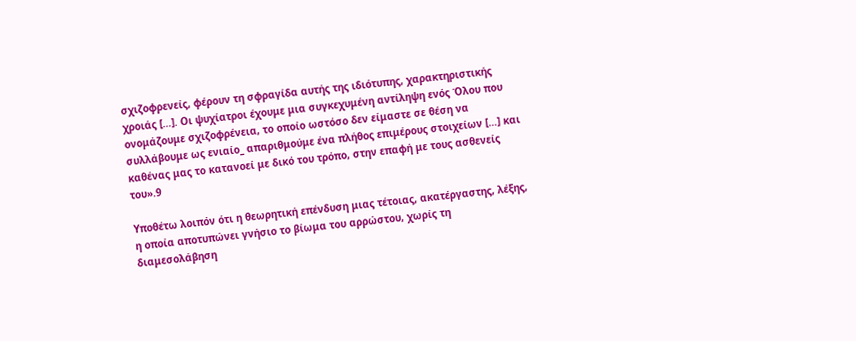σχιζοφρενείς, φέρουν τη σφραγίδα αυτής της ιδιότυπης, χαρακτηριστικής χροιάς […]. Οι ψυχίατροι έχουμε μια συγκεχυμένη αντίληψη ενός Όλου που ονομάζουμε σχιζοφρένεια, το οποίο ωστόσο δεν είμαστε σε θέση να συλλάβουμε ως ενιαίο_ απαριθμούμε ένα πλήθος επιμέρους στοιχείων […] και καθένας μας το κατανοεί με δικό του τρόπο, στην επαφή με τους ασθενείς του».9

Υποθέτω λοιπόν ότι η θεωρητική επένδυση μιας τέτοιας, ακατέργαστης, λέξης, η οποία αποτυπώνει γνήσιο το βίωμα του αρρώστου, χωρίς τη διαμεσολάβηση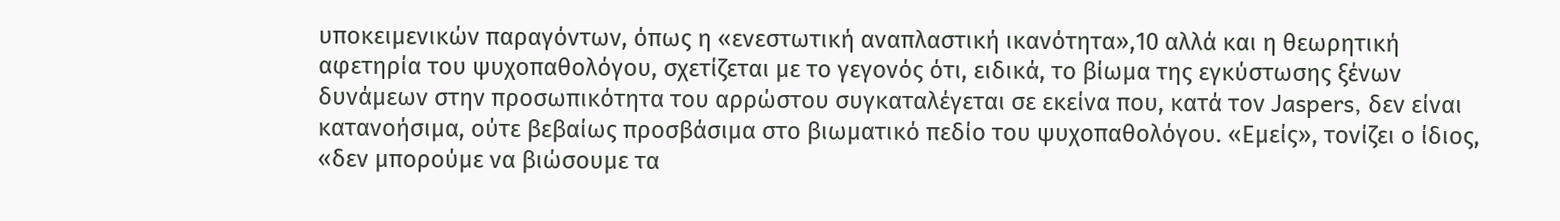υποκειμενικών παραγόντων, όπως η «ενεστωτική αναπλαστική ικανότητα»,10 αλλά και η θεωρητική αφετηρία του ψυχοπαθολόγου, σχετίζεται με το γεγονός ότι, ειδικά, το βίωμα της εγκύστωσης ξένων δυνάμεων στην προσωπικότητα του αρρώστου συγκαταλέγεται σε εκείνα που, κατά τον Jaspers, δεν είναι κατανοήσιμα, ούτε βεβαίως προσβάσιμα στο βιωματικό πεδίο του ψυχοπαθολόγου. «Εμείς», τονίζει ο ίδιος, «δεν μπορούμε να βιώσουμε τα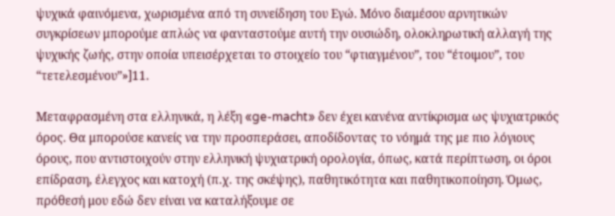ψυχικά φαινόμενα, χωρισμένα από τη συνείδηση του Εγώ. Μόνο διαμέσου αρνητικών συγκρίσεων μπορούμε απλώς να φανταστούμε αυτή την ουσιώδη, ολοκληρωτική αλλαγή της ψυχικής ζωής, στην οποία υπεισέρχεται το στοιχείο του “φτιαγμένου”, του “έτοιμου”, του “τετελεσμένου”»]11.

Μεταφρασμένη στα ελληνικά, η λέξη «ge-macht» δεν έχει κανένα αντίκρισμα ως ψυχιατρικός όρος. Θα μπορούσε κανείς να την προσπεράσει, αποδίδοντας το νόημά της με πιο λόγιους όρους, που αντιστοιχούν στην ελληνική ψυχιατρική ορολογία, όπως, κατά περίπτωση, οι όροι επίδραση, έλεγχος και κατοχή (π.χ. της σκέψης), παθητικότητα και παθητικοποίηση. Όμως, πρόθεσή μου εδώ δεν είναι να καταλήξουμε σε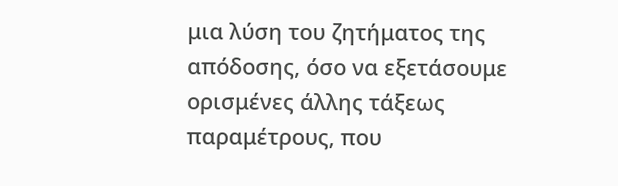μια λύση του ζητήματος της απόδοσης, όσο να εξετάσουμε ορισμένες άλλης τάξεως παραμέτρους, που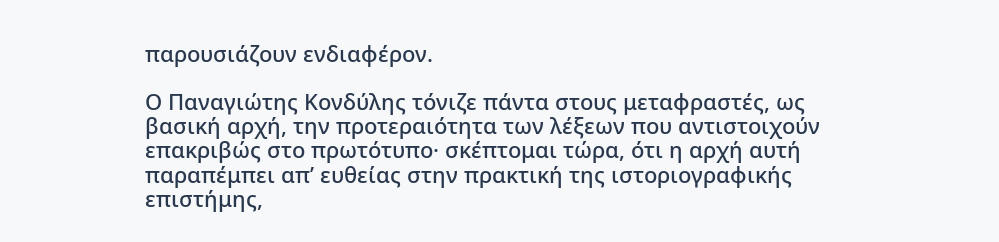παρουσιάζουν ενδιαφέρον.

Ο Παναγιώτης Κονδύλης τόνιζε πάντα στους μεταφραστές, ως βασική αρχή, την προτεραιότητα των λέξεων που αντιστοιχούν επακριβώς στο πρωτότυπο· σκέπτομαι τώρα, ότι η αρχή αυτή παραπέμπει απ’ ευθείας στην πρακτική της ιστοριογραφικής επιστήμης,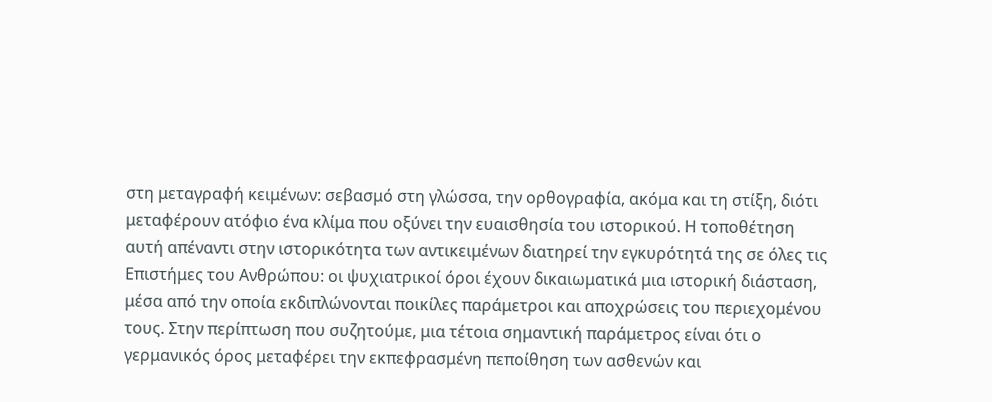στη μεταγραφή κειμένων: σεβασμό στη γλώσσα, την ορθογραφία, ακόμα και τη στίξη, διότι μεταφέρουν ατόφιο ένα κλίμα που οξύνει την ευαισθησία του ιστορικού. Η τοποθέτηση αυτή απέναντι στην ιστορικότητα των αντικειμένων διατηρεί την εγκυρότητά της σε όλες τις Επιστήμες του Ανθρώπου: οι ψυχιατρικοί όροι έχουν δικαιωματικά μια ιστορική διάσταση, μέσα από την οποία εκδιπλώνονται ποικίλες παράμετροι και αποχρώσεις του περιεχομένου τους. Στην περίπτωση που συζητούμε, μια τέτοια σημαντική παράμετρος είναι ότι ο γερμανικός όρος μεταφέρει την εκπεφρασμένη πεποίθηση των ασθενών και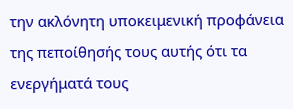την ακλόνητη υποκειμενική προφάνεια της πεποίθησής τους αυτής ότι τα ενεργήματά τους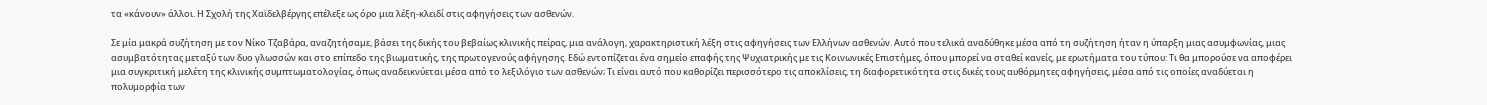τα «κάνουν» άλλοι. Η Σχολή της Χαϊδελβέργης επέλεξε ως όρο μια λέξη-κλειδί στις αφηγήσεις των ασθενών.

Σε μία μακρά συζήτηση με τον Νίκο Τζαβάρα, αναζητήσαμε, βάσει της δικής του βεβαίως κλινικής πείρας, μια ανάλογη, χαρακτηριστική λέξη στις αφηγήσεις των Ελλήνων ασθενών. Αυτό που τελικά αναδύθηκε μέσα από τη συζήτηση ήταν η ύπαρξη μιας ασυμφωνίας, μιας ασυμβατότητας μεταξύ των δυο γλωσσών και στο επίπεδο της βιωματικής, της πρωτογενούς αφήγησης. Εδώ εντοπίζεται ένα σημείο επαφής της Ψυχιατρικής με τις Κοινωνικές Επιστήμες, όπου μπορεί να σταθεί κανείς, με ερωτήματα του τύπου: Τι θα μπορούσε να αποφέρει μια συγκριτική μελέτη της κλινικής συμπτωματολογίας, όπως αναδεικνύεται μέσα από το λεξιλόγιο των ασθενών; Τι είναι αυτό που καθορίζει περισσότερο τις αποκλίσεις, τη διαφορετικότητα στις δικές τους αυθόρμητες αφηγήσεις, μέσα από τις οποίες αναδύεται η πολυμορφία των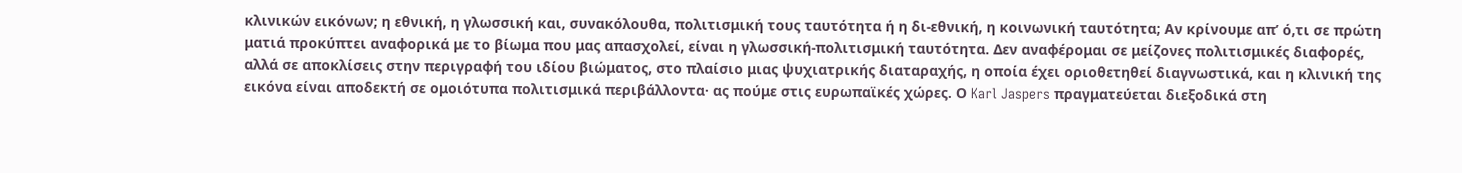κλινικών εικόνων; η εθνική, η γλωσσική και, συνακόλουθα, πολιτισμική τους ταυτότητα ή η δι-εθνική, η κοινωνική ταυτότητα; Αν κρίνουμε απ’ ό,τι σε πρώτη ματιά προκύπτει αναφορικά με το βίωμα που μας απασχολεί, είναι η γλωσσική-πολιτισμική ταυτότητα. Δεν αναφέρομαι σε μείζονες πολιτισμικές διαφορές, αλλά σε αποκλίσεις στην περιγραφή του ιδίου βιώματος, στο πλαίσιο μιας ψυχιατρικής διαταραχής, η οποία έχει οριοθετηθεί διαγνωστικά, και η κλινική της εικόνα είναι αποδεκτή σε ομοιότυπα πολιτισμικά περιβάλλοντα· ας πούμε στις ευρωπαϊκές χώρες. Ο Karl Jaspers πραγματεύεται διεξοδικά στη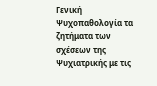Γενική Ψυχοπαθολογία τα ζητήματα των σχέσεων της Ψυχιατρικής με τις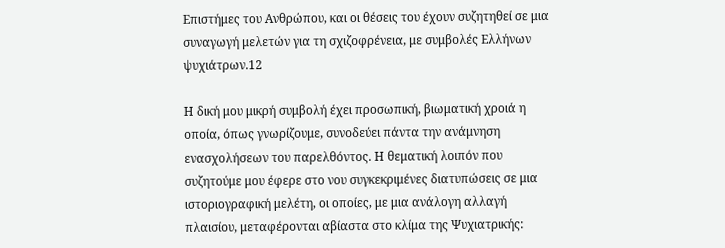Επιστήμες του Ανθρώπου, και οι θέσεις του έχουν συζητηθεί σε μια συναγωγή μελετών για τη σχιζοφρένεια, με συμβολές Ελλήνων ψυχιάτρων.12

Η δική μου μικρή συμβολή έχει προσωπική, βιωματική χροιά η οποία, όπως γνωρίζουμε, συνοδεύει πάντα την ανάμνηση ενασχολήσεων του παρελθόντος. Η θεματική λοιπόν που συζητούμε μου έφερε στο νου συγκεκριμένες διατυπώσεις σε μια ιστοριογραφική μελέτη, οι οποίες, με μια ανάλογη αλλαγή πλαισίου, μεταφέρονται αβίαστα στο κλίμα της Ψυχιατρικής: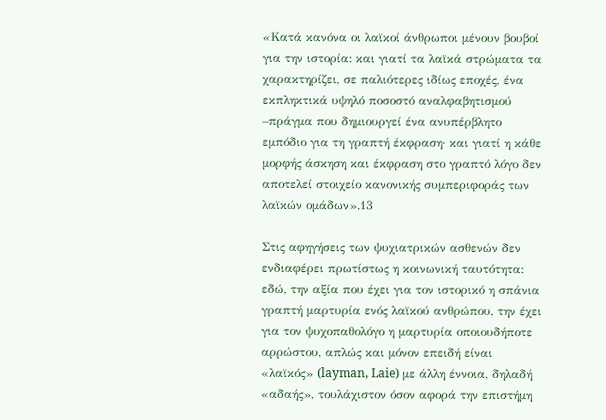«Κατά κανόνα οι λαϊκοί άνθρωποι μένουν βουβοί για την ιστορία: και γιατί τα λαϊκά στρώματα τα χαρακτηρίζει, σε παλιότερες ιδίως εποχές, ένα εκπληκτικά υψηλό ποσοστό αναλφαβητισμού –πράγμα που δημιουργεί ένα ανυπέρβλητο εμπόδιο για τη γραπτή έκφραση· και γιατί η κάθε μορφής άσκηση και έκφραση στο γραπτό λόγο δεν αποτελεί στοιχείο κανονικής συμπεριφοράς των λαϊκών ομάδων».13

Στις αφηγήσεις των ψυχιατρικών ασθενών δεν ενδιαφέρει πρωτίστως η κοινωνική ταυτότητα: εδώ, την αξία που έχει για τον ιστορικό η σπάνια γραπτή μαρτυρία ενός λαϊκού ανθρώπου, την έχει για τον ψυχοπαθολόγο η μαρτυρία οποιουδήποτε αρρώστου, απλώς και μόνον επειδή είναι «λαϊκός» (layman, Laie) με άλλη έννοια, δηλαδή «αδαής», τουλάχιστον όσον αφορά την επιστήμη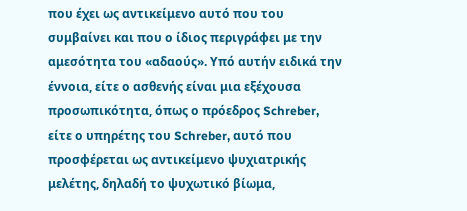που έχει ως αντικείμενο αυτό που του συμβαίνει και που ο ίδιος περιγράφει με την αμεσότητα του «αδαούς». Υπό αυτήν ειδικά την έννοια, είτε ο ασθενής είναι μια εξέχουσα προσωπικότητα, όπως ο πρόεδρος Schreber, είτε ο υπηρέτης του Schreber, αυτό που προσφέρεται ως αντικείμενο ψυχιατρικής μελέτης, δηλαδή το ψυχωτικό βίωμα,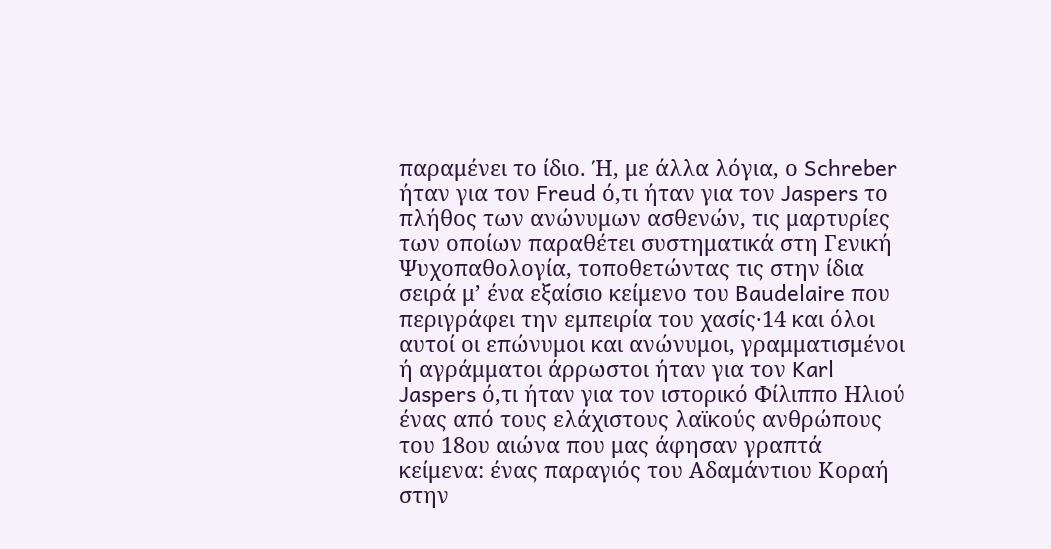παραμένει το ίδιο. Ή, με άλλα λόγια, ο Schreber ήταν για τον Freud ό,τι ήταν για τον Jaspers το πλήθος των ανώνυμων ασθενών, τις μαρτυρίες των οποίων παραθέτει συστηματικά στη Γενική Ψυχοπαθολογία, τοποθετώντας τις στην ίδια σειρά μ’ ένα εξαίσιο κείμενο του Baudelaire που περιγράφει την εμπειρία του χασίς·14 και όλοι αυτοί οι επώνυμοι και ανώνυμοι, γραμματισμένοι ή αγράμματοι άρρωστοι ήταν για τον Karl Jaspers ό,τι ήταν για τον ιστορικό Φίλιππο Ηλιού ένας από τους ελάχιστους λαϊκούς ανθρώπους του 18ου αιώνα που μας άφησαν γραπτά κείμενα: ένας παραγιός του Αδαμάντιου Κοραή στην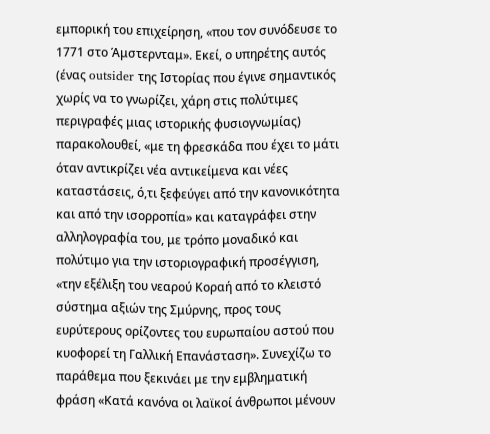εμπορική του επιχείρηση, «που τον συνόδευσε το 1771 στο Άμστερνταμ». Εκεί, ο υπηρέτης αυτός (ένας outsider της Ιστορίας που έγινε σημαντικός χωρίς να το γνωρίζει, χάρη στις πολύτιμες περιγραφές μιας ιστορικής φυσιογνωμίας) παρακολουθεί, «με τη φρεσκάδα που έχει το μάτι όταν αντικρίζει νέα αντικείμενα και νέες καταστάσεις, ό,τι ξεφεύγει από την κανονικότητα και από την ισορροπία» και καταγράφει στην αλληλογραφία του, με τρόπο μοναδικό και πολύτιμο για την ιστοριογραφική προσέγγιση, «την εξέλιξη του νεαρού Κοραή από το κλειστό σύστημα αξιών της Σμύρνης, προς τους ευρύτερους ορίζοντες του ευρωπαίου αστού που κυοφορεί τη Γαλλική Επανάσταση». Συνεχίζω το παράθεμα που ξεκινάει με την εμβληματική φράση «Κατά κανόνα οι λαϊκοί άνθρωποι μένουν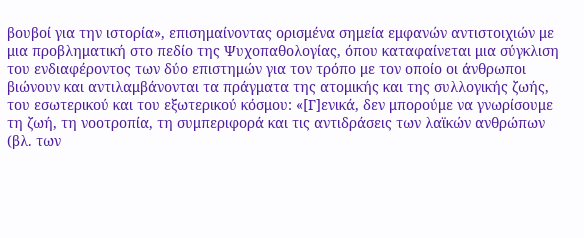βουβοί για την ιστορία», επισημαίνοντας ορισμένα σημεία εμφανών αντιστοιχιών με μια προβληματική στο πεδίο της Ψυχοπαθολογίας, όπου καταφαίνεται μια σύγκλιση του ενδιαφέροντος των δύο επιστημών για τον τρόπο με τον οποίο οι άνθρωποι βιώνουν και αντιλαμβάνονται τα πράγματα της ατομικής και της συλλογικής ζωής, του εσωτερικού και του εξωτερικού κόσμου: «[Γ]ενικά, δεν μπορούμε να γνωρίσουμε τη ζωή, τη νοοτροπία, τη συμπεριφορά και τις αντιδράσεις των λαϊκών ανθρώπων (βλ. των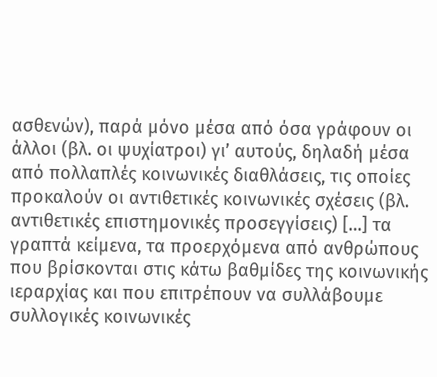ασθενών), παρά μόνο μέσα από όσα γράφουν οι άλλοι (βλ. οι ψυχίατροι) γι’ αυτούς, δηλαδή μέσα από πολλαπλές κοινωνικές διαθλάσεις, τις οποίες προκαλούν οι αντιθετικές κοινωνικές σχέσεις (βλ. αντιθετικές επιστημονικές προσεγγίσεις) […] τα γραπτά κείμενα, τα προερχόμενα από ανθρώπους που βρίσκονται στις κάτω βαθμίδες της κοινωνικής ιεραρχίας και που επιτρέπουν να συλλάβουμε συλλογικές κοινωνικές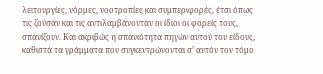λειτουργίες, νόρμες, νοοτροπίες και συμπεριφορές, έτσι όπως τις ζούσαν και τις αντιλαμβάνονταν οι ίδιοι οι φορείς τους, σπανίζουν. Και ακριβώς η σπανιότητα πηγών αυτού του είδους, καθιστά τα γράμματα που συγκεντρώνονται σ’ αυτόν τον τόμο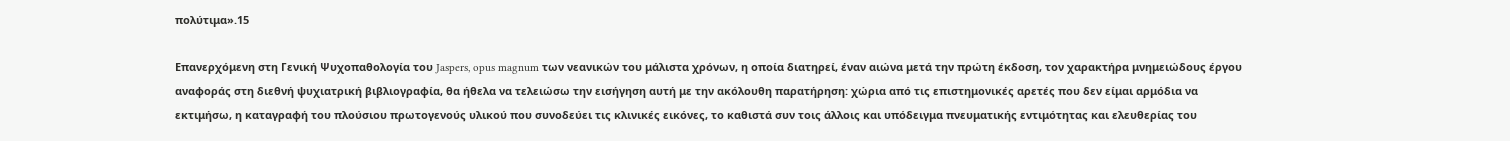πολύτιμα».15

Επανερχόμενη στη Γενική Ψυχοπαθολογία του Jaspers, opus magnum των νεανικών του μάλιστα χρόνων, η οποία διατηρεί, έναν αιώνα μετά την πρώτη έκδοση, τον χαρακτήρα μνημειώδους έργου αναφοράς στη διεθνή ψυχιατρική βιβλιογραφία, θα ήθελα να τελειώσω την εισήγηση αυτή με την ακόλουθη παρατήρηση: χώρια από τις επιστημονικές αρετές που δεν είμαι αρμόδια να εκτιμήσω, η καταγραφή του πλούσιου πρωτογενούς υλικού που συνοδεύει τις κλινικές εικόνες, το καθιστά συν τοις άλλοις και υπόδειγμα πνευματικής εντιμότητας και ελευθερίας του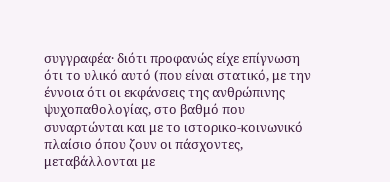συγγραφέα· διότι προφανώς είχε επίγνωση ότι το υλικό αυτό (που είναι στατικό, με την έννοια ότι οι εκφάνσεις της ανθρώπινης ψυχοπαθολογίας, στο βαθμό που συναρτώνται και με το ιστορικo-κοινωνικό πλαίσιο όπου ζουν οι πάσχοντες, μεταβάλλονται με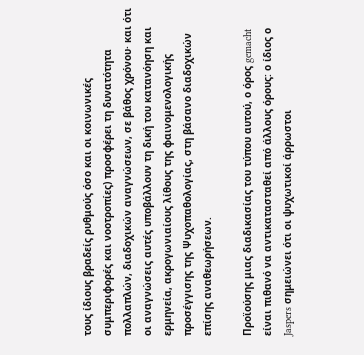τους ίδιους βραδείς ρυθμούς όσο και οι κοινωνικές συμπεριφορές και νοοτροπίες) προσφέρει τη δυνατότητα πολλαπλών, διαδοχικών αναγνώσεων, σε βάθος χρόνου· και ότι οι αναγνώσεις αυτές υποβάλλουν τη δική του κατανόηση και ερμηνεία, ακρογωνιαίους λίθους της φαινομενολογικής προσέγγισης της Ψυχοπαθολογίας, στη βάσανο διαδοχικών επίσης αναθεωρήσεων.

Προϊούσης μιας διαδικασίας του τύπου αυτού, ο όρος gemacht είναι πιθανό να αντικατασταθεί από άλλους όρους: ο ίδιος ο Jaspers σημειώνει ότι οι ψυχωτικοί άρρωστοι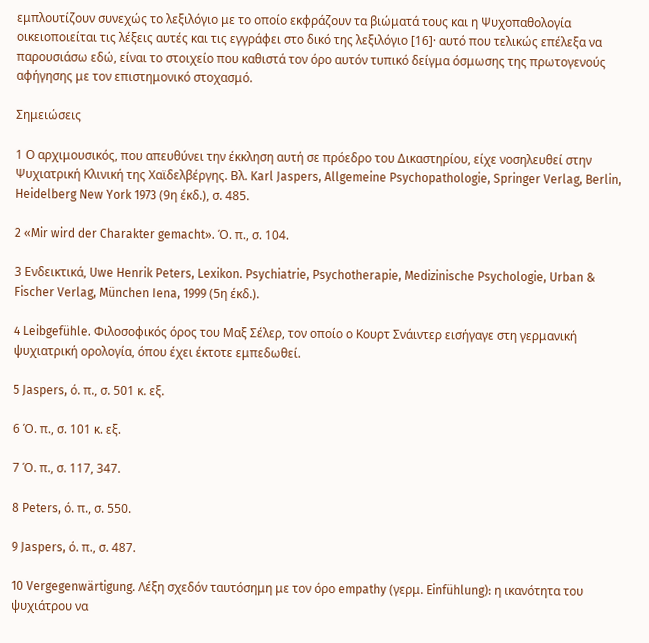εμπλουτίζουν συνεχώς το λεξιλόγιο με το οποίο εκφράζουν τα βιώματά τους και η Ψυχοπαθολογία οικειοποιείται τις λέξεις αυτές και τις εγγράφει στο δικό της λεξιλόγιο [16]· αυτό που τελικώς επέλεξα να παρουσιάσω εδώ, είναι το στοιχείο που καθιστά τον όρο αυτόν τυπικό δείγμα όσμωσης της πρωτογενούς αφήγησης με τον επιστημονικό στοχασμό.

Σημειώσεις

1 Ο αρχιμουσικός, που απευθύνει την έκκληση αυτή σε πρόεδρο του Δικαστηρίου, είχε νοσηλευθεί στην Ψυχιατρική Κλινική της Χαϊδελβέργης. Βλ. Karl Jaspers, Allgemeine Psychopathologie, Springer Verlag, Berlin, Heidelberg New York 1973 (9η έκδ.), σ. 485.

2 «Mir wird der Charakter gemacht». Ό. π., σ. 104.

3 Ενδεικτικά, Uwe Henrik Peters, Lexikon. Psychiatrie, Psychotherapie, Medizinische Psychologie, Urban & Fischer Verlag, München Iena, 1999 (5η έκδ.).

4 Leibgefühle. Φιλοσοφικός όρος του Μαξ Σέλερ, τον οποίο ο Κουρτ Σνάιντερ εισήγαγε στη γερμανική ψυχιατρική ορολογία, όπου έχει έκτοτε εμπεδωθεί.

5 Jaspers, ό. π., σ. 501 κ. εξ.

6 Ό. π., σ. 101 κ. εξ.

7 Ό. π., σ. 117, 347.

8 Peters, ό. π., σ. 550.

9 Jaspers, ό. π., σ. 487.

10 Vergegenwärtigung. Λέξη σχεδόν ταυτόσημη με τον όρο empathy (γερμ. Einfühlung): η ικανότητα του ψυχιάτρου να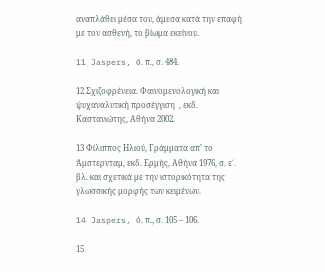αναπλάθει μέσα του, άμεσα κατά την επαφή με τον ασθενή, το βίωμα εκείνου.

11 Jaspers, ό. π., σ. 484.

12 Σχιζοφρένεια. Φαινομενολογική και ψυχαναλυτική προσέγγιση  , εκδ. Καστανιώτης, Αθήνα 2002.

13 Φίλιππος Ηλιού, Γράμματα απ’ το Άμστερνταμ, εκδ. Ερμής, Αθήνα 1976, σ. ε΄. βλ. και σχετικά με την ιστορικότητα της γλωσσικής μορφής των κειμένων.

14 Jaspers, ό. π., σ. 105 – 106.

15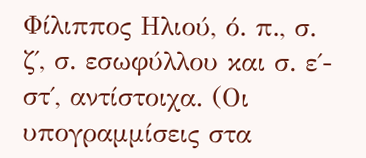Φίλιππος Ηλιού, ό. π., σ. ζ΄, σ. εσωφύλλου και σ. ε΄- στ΄, αντίστοιχα. (Οι υπογραμμίσεις στα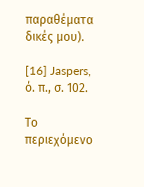παραθέματα δικές μου).

[16] Jaspers, ό. π., σ. 102.

Το περιεχόμενο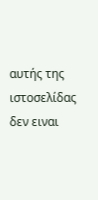αυτής της ιστοσελίδας δεν ειναι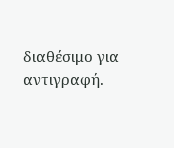διαθέσιμο για αντιγραφή.